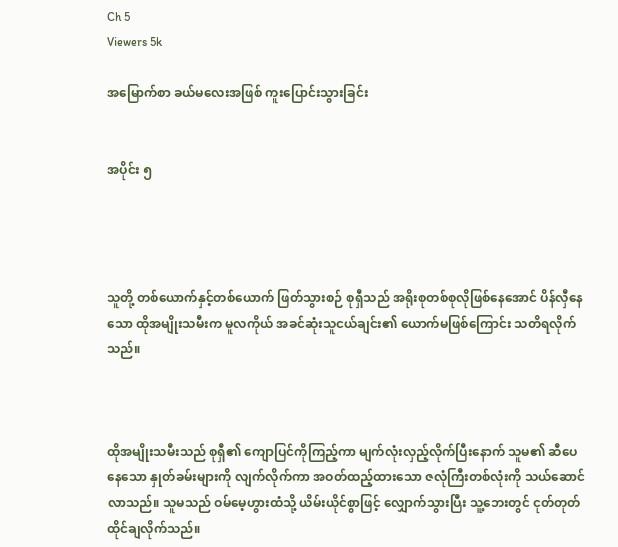Ch 5
Viewers 5k

အမြောက်စာ ခယ်မလေးအဖြစ် ကူးပြောင်းသွားခြင်း


အပိုင်း ၅




သူတို့ တစ်ယောက်နှင့်တစ်ယောက် ဖြတ်သွားစဉ် စုရှီသည် အရိုးစုတစ်စုလိုဖြစ်နေအောင် ပိန်လှီနေသော ထိုအမျိုးသမီးက မူလကိုယ် အခင်ဆုံးသူငယ်ချင်း၏ ယောက်မဖြစ်ကြောင်း သတိရလိုက်သည်။



ထိုအမျိုးသမီးသည် စုရှီ၏ ကျောပြင်ကိုကြည့်ကာ မျက်လုံးလှည့်လိုက်ပြီးနောက် သူမ၏ ဆီပေနေသော နှုတ်ခမ်းများကို လျက်လိုက်ကာ အဝတ်ထည့်ထားသော ဇလုံကြီးတစ်လုံးကို သယ်ဆောင်လာသည်။ သူမသည် ဝမ်မေ့ဟွားထံသို့ ယိမ်းယိုင်စွာဖြင့် လျှောက်သွားပြီး သူ့ဘေးတွင် ငုတ်တုတ်ထိုင်ချလိုက်သည်။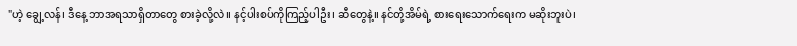"ဟဲ့ ချွေ့လန်၊ ဒီနေ့ ဘာအရသာရှိတာတွေ စားခဲ့လို့လဲ။ နင့်ပါးစပ်ကိုကြည့်ပါဦး၊ ဆီတွေနဲ့။ နင်တို့အိမ်ရဲ့ စားရေးသောက်ရေးက မဆိုးဘူးပဲ၊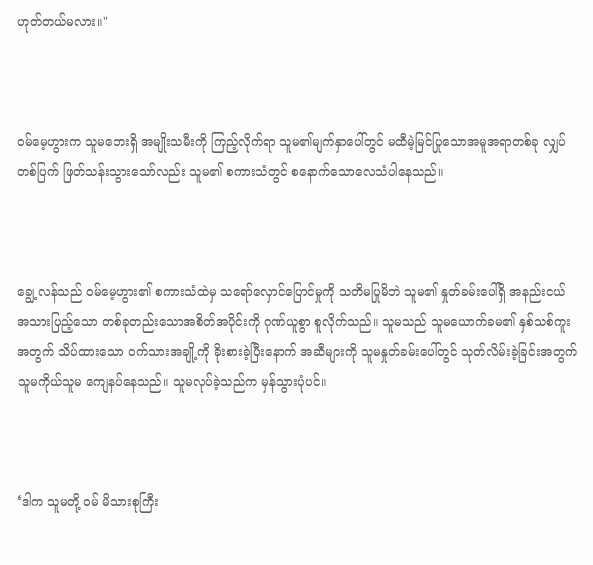ဟုတ်တယ်မလား။"



ဝမ်မေ့ဟွားက သူမဘေးရှိ အမျိုးသမီးကို ကြည့်လိုက်ရာ သူမ၏မျက်နှာပေါ်တွင် မထီမဲ့မြင်ပြုသောအမူအရာတစ်ခု လျှပ်တစ်ပြက် ဖြတ်သန်းသွားသော်လည်း သူမ၏ စကားသံတွင် စနောက်သောလေသံပါနေသည်။



ချွေ့လန်သည် ဝမ်မေ့ဟွား၏ စကားသံထဲမှ သရော်လှောင်ပြောင်မှုကို သတိမပြုမိဘဲ သူမ၏ နှုတ်ခမ်းပေါ်ရှိ အနည်းငယ် အသားပြည့်သော တစ်ခုတည်းသောအစိတ်အပိုင်းကို ဂုဏ်ယူစွာ စူလိုက်သည်။ သူမသည် သူမယောက်ခမ၏ နှစ်သစ်ကူးအတွက် သိပ်ထားသော ဝက်သားအချို့ကို ခိုးစားခဲ့ပြီးနောက် အဆီများကို သူမနှုတ်ခမ်းပေါ်တွင် သုတ်လိမ်းခဲ့ခြင်းအတွက် သူမကိုယ်သူမ ကျေနပ်နေသည်။ သူမလုပ်ခဲ့သည်က မှန်သွားပုံပင်။



‘ဒါက သူမတို့ ဝမ် မိသားစုကြီး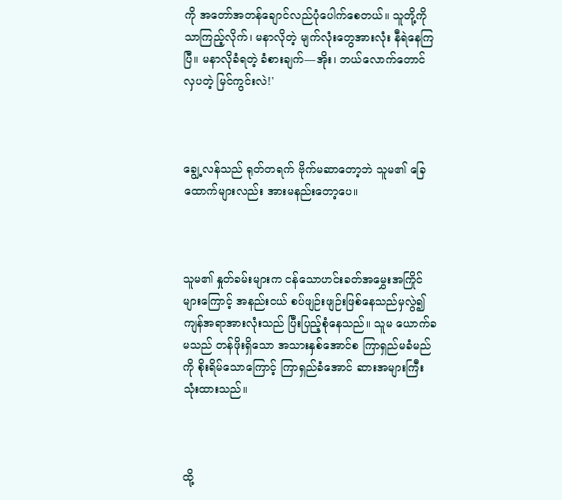ကို အတော်အတန်ချောင်လည်ပုံပေါက်စေတယ်။ သူတို့ကိုသာကြည့်လိုက်၊ မနာလိုတဲ့ မျက်လုံးတွေအားလုံး နီရဲနေကြပြီ။ မနာလိုခံရတဲ့ ခံစားချက်—အိုး၊ ဘယ်လောက်တောင် လှပတဲ့ မြင်ကွင်းလဲ!'



ချွေ့လန်သည် ရုတ်တရက် ဗိုက်မဆာတော့ဘဲ သူမ၏ ခြေထောက်များလည်း အားမနည်းတော့ပေ။



သူမ၏ နှုတ်ခမ်းများက ငန်သောဟင်းခတ်အမွှေးအကြိုင်များကြောင့် အနည်းငယ် စပ်ဖျဉ်းဖျဉ်းဖြစ်နေသည်မှလွဲ၍ ကျန်အရာအားလုံးသည် ပြီးပြည့်စုံနေသည်။ သူမ ယောက်ခမသည် တန်ဖိုးရှိသော အသားနှစ်အောင်စ ကြာရှည်မခံမည်ကို စိုးရိမ်သောကြောင့် ကြာရှည်ခံအောင် ဆားအများကြီး သုံးထားသည်။



ထို့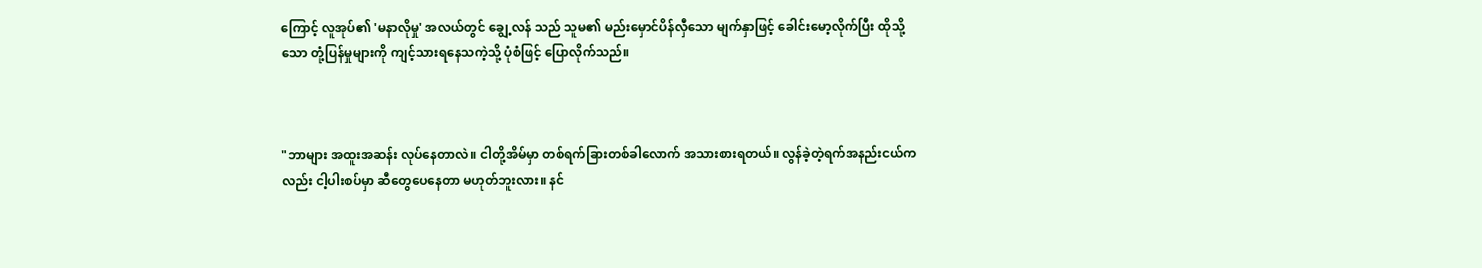ကြောင့် လူအုပ်၏ 'မနာလိုမှု' အလယ်တွင် ချွေ့လန် သည် သူမ၏ မည်းမှောင်ပိန်လှီသော မျက်နှာဖြင့် ခေါင်းမော့လိုက်ပြီး ထိုသို့သော တုံ့ပြန်မှုများကို ကျင့်သားရနေသကဲ့သို့ ပုံစံဖြင့် ပြောလိုက်သည်။



"ဘာများ အထူးအဆန်း လုပ်နေတာလဲ။ ငါတို့အိမ်မှာ တစ်ရက်ခြားတစ်ခါလောက် အသားစားရတယ်။ လွန်ခဲ့တဲ့ရက်အနည်းငယ်ကလည်း ငါ့ပါးစပ်မှာ ဆီတွေပေနေတာ မဟုတ်ဘူးလား။ နင်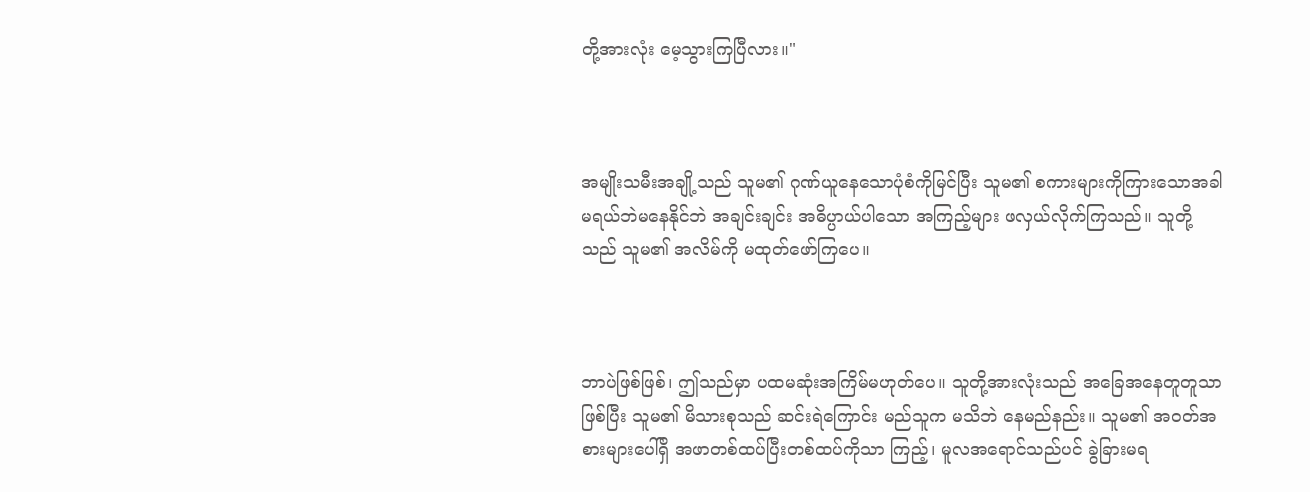တို့အားလုံး မေ့သွားကြပြီလား။"



အမျိုးသမီးအချို့သည် သူမ၏ ဂုဏ်ယူနေသောပုံစံကိုမြင်ပြီး သူမ၏ စကားများကိုကြားသောအခါ မရယ်ဘဲမနေနိုင်ဘဲ အချင်းချင်း အဓိပ္ပာယ်ပါသော အကြည့်များ ဖလှယ်လိုက်ကြသည်။ သူတို့သည် သူမ၏ အလိမ်ကို မထုတ်ဖော်ကြပေ။



ဘာပဲဖြစ်ဖြစ်၊ ဤသည်မှာ ပထမဆုံးအကြိမ်မဟုတ်ပေ။ သူတို့အားလုံးသည် အခြေအနေတူတူသာဖြစ်ပြီး သူမ၏ မိသားစုသည် ဆင်းရဲကြောင်း မည်သူက မသိဘဲ နေမည်နည်း။ သူမ၏ အဝတ်အစားများပေါ်ရှိ အဖာတစ်ထပ်ပြီးတစ်ထပ်ကိုသာ ကြည့်၊ မူလအရောင်သည်ပင် ခွဲခြားမရ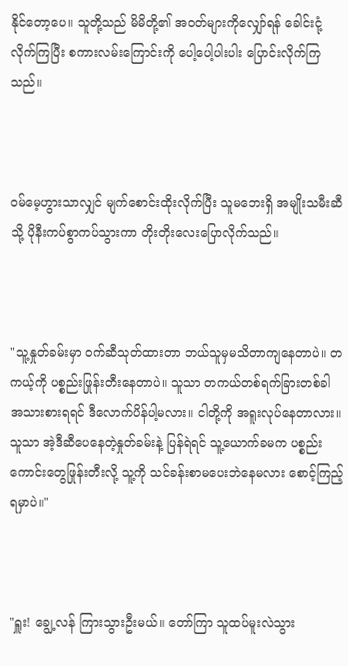နိုင်တော့ပေ။ သူတို့သည် မိမိတို့၏ အဝတ်များကိုလျှော်ရန် ခေါင်းငုံ့လိုက်ကြပြီး စကားလမ်းကြောင်းကို ပေါ့ပေါ့ပါးပါး ပြောင်းလိုက်ကြသည်။



ဝမ်မေ့ဟွားသာလျှင် မျက်စောင်းထိုးလိုက်ပြီး သူမဘေးရှိ အမျိုးသမီးဆီသို့ ပိုနီးကပ်စွာကပ်သွားကာ တိုးတိုးလေးပြောလိုက်သည်။



"သူ့နှုတ်ခမ်းမှာ ဝက်ဆီသုတ်ထားတာ ဘယ်သူမှမသိတာကျနေတာပဲ။ တကယ့်ကို ပစ္စည်းဖြုန်းတီးနေတာပဲ။ သူသာ တကယ်တစ်ရက်ခြားတစ်ခါ အသားစားရရင် ဒီလောက်ပိန်ပါ့မလား။ ငါတို့ကို အရူးလုပ်နေတာလား။ သူသာ အဲ့ဒီဆီပေနေတဲ့နှုတ်ခမ်းနဲ့ ပြန်ရဲရင် သူ့ယောက်ခမက ပစ္စည်းကောင်းတွေဖြုန်းတီးလို့ သူ့ကို သင်ခန်းစာမပေးဘဲနေမလား စောင့်ကြည့်ရမှာပဲ။"



"ရှူး! ချွေ့လန် ကြားသွားဦးမယ်။ တော်ကြာ သူထပ်မူးလဲသွား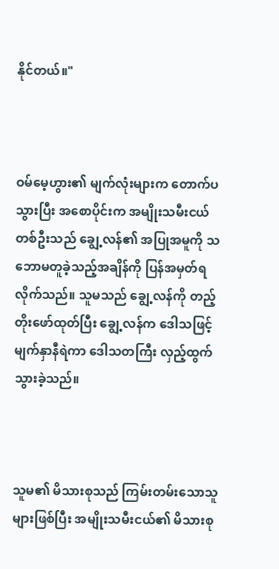နိုင်တယ်။"



ဝမ်မေ့ဟွား၏ မျက်လုံးများက တောက်ပသွားပြီး အစောပိုင်းက အမျိုးသမီးငယ်တစ်ဦးသည် ချွေ့လန်၏ အပြုအမူကို သဘောမတူခဲ့သည့်အချိန်ကို ပြန်အမှတ်ရလိုက်သည်။ သူမသည် ချွေ့လန်ကို တည့်တိုးဖော်ထုတ်ပြီး ချွေ့လန်က ဒေါသဖြင့် မျက်နှာနီရဲကာ ဒေါသတကြီး လှည့်ထွက်သွားခဲ့သည်။



သူမ၏ မိသားစုသည် ကြမ်းတမ်းသောသူများဖြစ်ပြီး အမျိုးသမီးငယ်၏ မိသားစု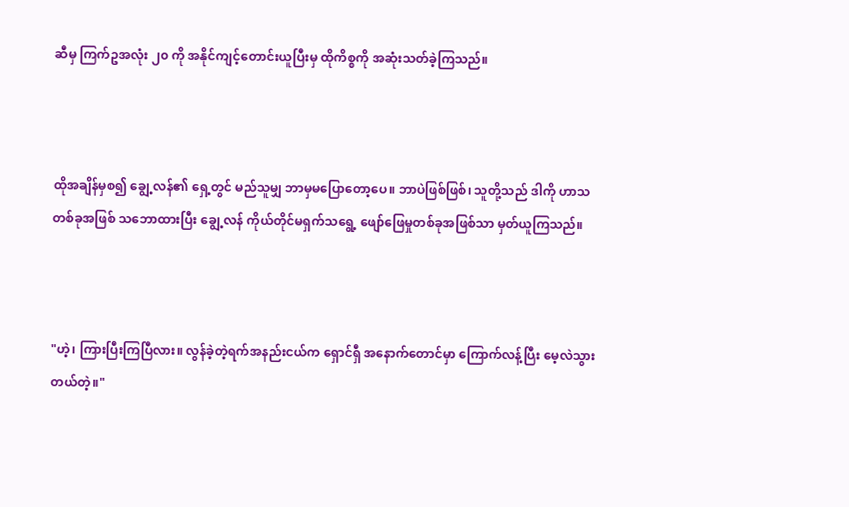ဆီမှ ကြက်ဥအလုံး ၂၀ ကို အနိုင်ကျင့်တောင်းယူပြီးမှ ထိုကိစ္စကို အဆုံးသတ်ခဲ့ကြသည်။



ထိုအချိန်မှစ၍ ချွေ့လန်၏ ရှေ့တွင် မည်သူမျှ ဘာမှမပြောတော့ပေ။ ဘာပဲဖြစ်ဖြစ်၊ သူတို့သည် ဒါကို ဟာသတစ်ခုအဖြစ် သဘောထားပြီး ချွေ့လန် ကိုယ်တိုင်မရှက်သရွေ့ ဖျော်ဖြေမှုတစ်ခုအဖြစ်သာ မှတ်ယူကြသည်။



"ဟဲ့၊ ကြားပြီးကြပြီလား။ လွန်ခဲ့တဲ့ရက်အနည်းငယ်က ရှောင်ရှီ အနောက်တောင်မှာ ကြောက်လန့်ပြီး မေ့လဲသွားတယ်တဲ့။"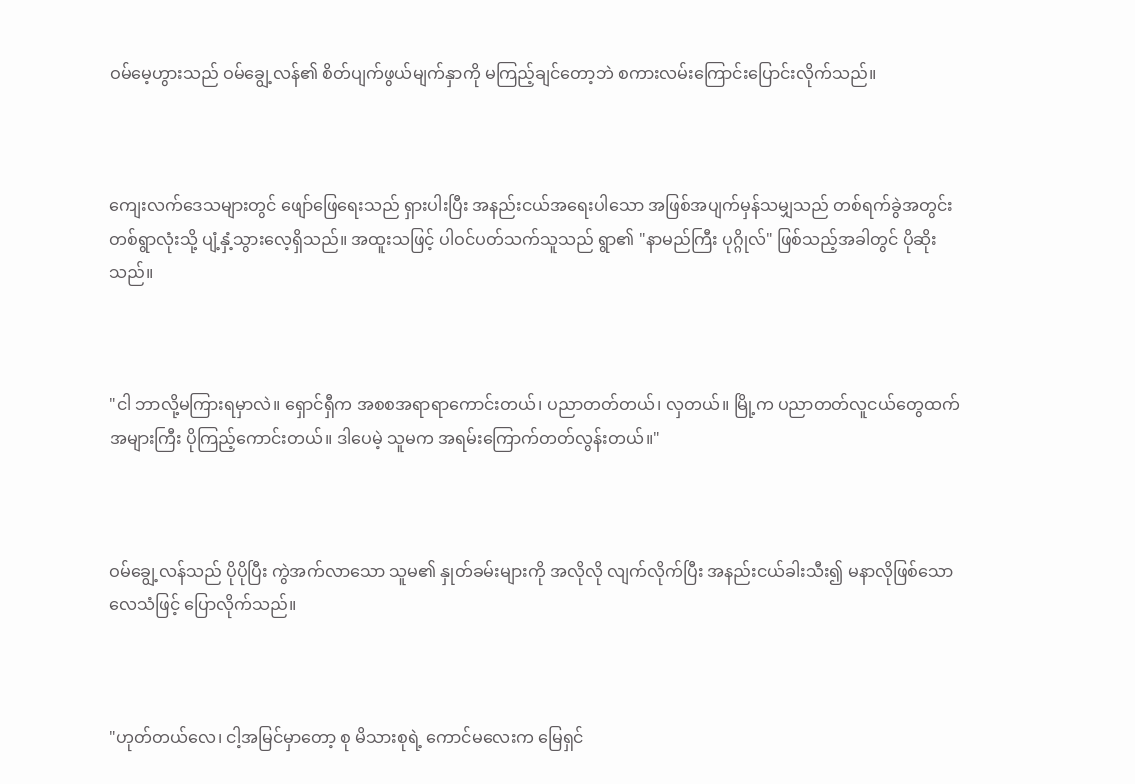ဝမ်မေ့ဟွားသည် ဝမ်ချွေ့လန်၏ စိတ်ပျက်ဖွယ်မျက်နှာကို မကြည့်ချင်တော့ဘဲ စကားလမ်းကြောင်းပြောင်းလိုက်သည်။



ကျေးလက်ဒေသများတွင် ဖျော်ဖြေရေးသည် ရှားပါးပြီး အနည်းငယ်အရေးပါသော အဖြစ်အပျက်မှန်သမျှသည် တစ်ရက်ခွဲအတွင်း တစ်ရွာလုံးသို့ ပျံ့နှံ့သွားလေ့ရှိသည်။ အထူးသဖြင့် ပါဝင်ပတ်သက်သူသည် ရွာ၏ "နာမည်ကြီး ပုဂ္ဂိုလ်" ဖြစ်သည့်အခါတွင် ပိုဆိုးသည်။



"ငါ ဘာလို့မကြားရမှာလဲ။ ရှောင်ရှီက အစစအရာရာကောင်းတယ်၊ ပညာတတ်တယ်၊ လှတယ်။ မြို့က ပညာတတ်လူငယ်တွေထက် အများကြီး ပိုကြည့်ကောင်းတယ်။ ဒါပေမဲ့ သူမက အရမ်းကြောက်တတ်လွန်းတယ်။"



ဝမ်ချွေ့လန်သည် ပိုပိုပြီး ကွဲအက်လာသော သူမ၏ နှုတ်ခမ်းများကို အလိုလို လျက်လိုက်ပြီး အနည်းငယ်ခါးသီး၍ မနာလိုဖြစ်သောလေသံဖြင့် ပြောလိုက်သည်။



"ဟုတ်တယ်လေ၊ ငါ့အမြင်မှာတော့ စု မိသားစုရဲ့ ကောင်မလေးက မြေရှင်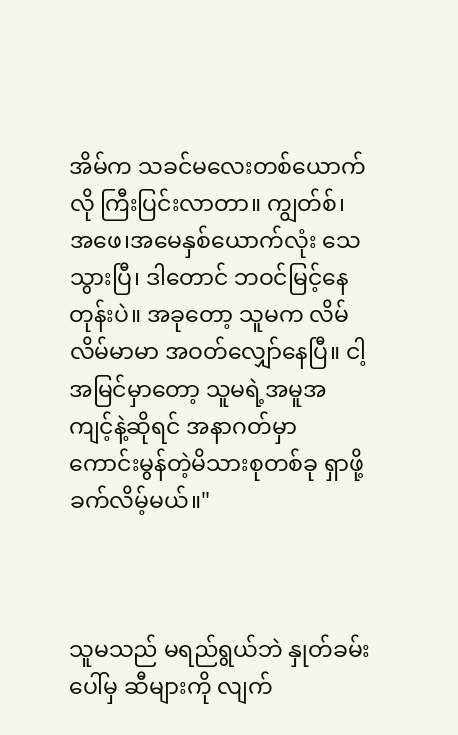အိမ်က သခင်မလေးတစ်ယောက်လို ကြီးပြင်းလာတာ။ ကျွတ်စ်၊ အဖေ၊အမေနှစ်ယောက်လုံး သေသွားပြီ၊ ဒါတောင် ဘဝင်မြင့်နေတုန်းပဲ။ အခုတော့ သူမက လိမ်လိမ်မာမာ အဝတ်လျှော်နေပြီ။ ငါ့အမြင်မှာတော့ သူမရဲ့အမူအကျင့်နဲ့ဆိုရင် အနာဂတ်မှာ ကောင်းမွန်တဲ့မိသားစုတစ်ခု ရှာဖို့ ခက်လိမ့်မယ်။"



သူမသည် မရည်ရွယ်ဘဲ နှုတ်ခမ်းပေါ်မှ ဆီများကို လျက်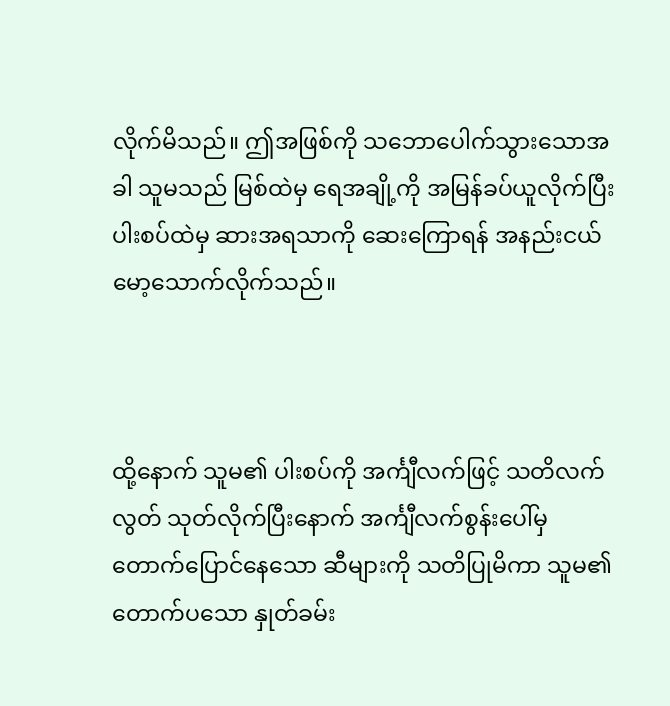လိုက်မိသည်။ ဤအဖြစ်ကို သဘောပေါက်သွားသောအခါ သူမသည် မြစ်ထဲမှ ရေအချို့ကို အမြန်ခပ်ယူလိုက်ပြီး ပါးစပ်ထဲမှ ဆားအရသာကို ဆေးကြောရန် အနည်းငယ် မော့သောက်လိုက်သည်။



ထို့နောက် သူမ၏ ပါးစပ်ကို အင်္ကျီလက်ဖြင့် သတိလက်လွတ် သုတ်လိုက်ပြီးနောက် အင်္ကျီလက်စွန်းပေါ်မှ တောက်ပြောင်နေသော ဆီများကို သတိပြုမိကာ သူမ၏ တောက်ပသော နှုတ်ခမ်း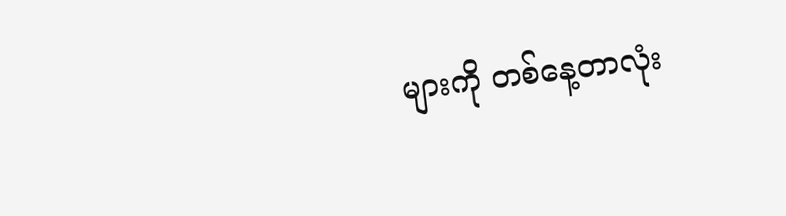များကို တစ်နေ့တာလုံး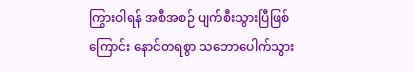ကြွားဝါရန် အစီအစဉ် ပျက်စီးသွားပြီဖြစ်ကြောင်း နောင်တရစွာ သဘောပေါက်သွား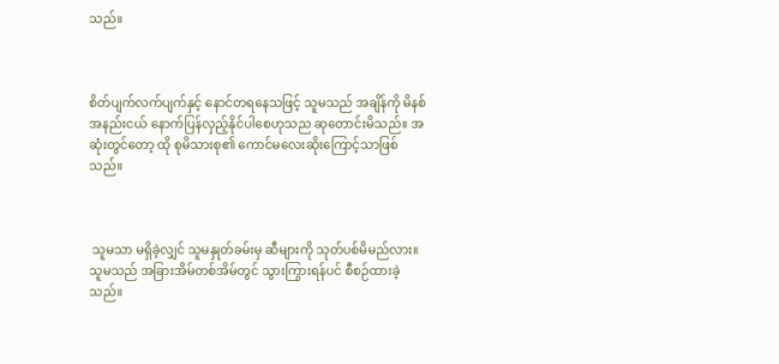သည်။



စိတ်ပျက်လက်ပျက်နှင့် နောင်တရနေသဖြင့် သူမသည် အချိန်ကို မိနစ်အနည်းငယ် နောက်ပြန်လှည့်နိုင်ပါစေဟုသည ဆုတောင်းမိသည်။ အဆုံးတွင်တော့ ထို စုမိသားစု၏ ကောင်မလေးဆိုးကြောင့်သာဖြစ်သည်။



 သူမသာ မရှိခဲ့လျှင် သူမနှုတ်ခမ်းမှ ဆီများကို သုတ်ပစ်မိမည်လား။ သူမသည် အခြားအိမ်တစ်အိမ်တွင် သွားကြွားရန်ပင် စီစဉ်ထားခဲ့သည်။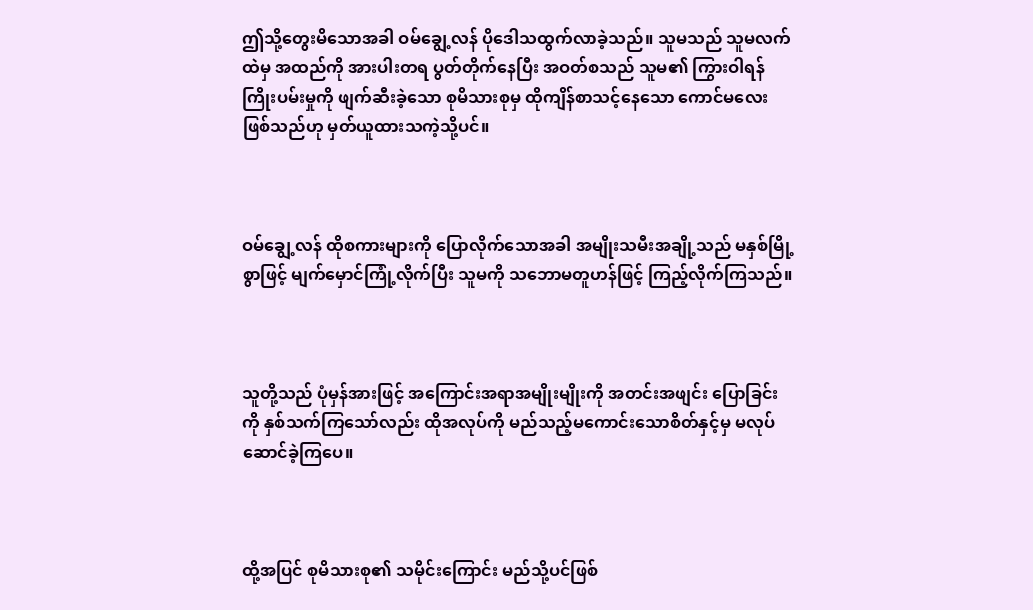ဤသို့တွေးမိသောအခါ ဝမ်ချွေ့လန် ပိုဒေါသထွက်လာခဲ့သည်။ သူမသည် သူမလက်ထဲမှ အထည်ကို အားပါးတရ ပွတ်တိုက်နေပြီး အဝတ်စသည် သူမ၏ ကြွားဝါရန် ကြိုးပမ်းမှုကို ဖျက်ဆီးခဲ့သော စုမိသားစုမှ ထိုကျိန်စာသင့်နေသော ကောင်မလေးဖြစ်သည်ဟု မှတ်ယူထားသကဲ့သို့ပင်။



ဝမ်ချွေ့လန် ထိုစကားများကို ပြောလိုက်သောအခါ အမျိုးသမီးအချို့သည် မနှစ်မြို့စွာဖြင့် မျက်မှောင်ကြုံ့လိုက်ပြီး သူမကို သဘောမတူဟန်ဖြင့် ကြည့်လိုက်ကြသည်။



သူတို့သည် ပုံမှန်အားဖြင့် အကြောင်းအရာအမျိုးမျိုးကို အတင်းအဖျင်း ပြောခြင်းကို နှစ်သက်ကြသော်လည်း ထိုအလုပ်ကို မည်သည့်မကောင်းသောစိတ်နှင့်မှ မလုပ်ဆောင်ခဲ့ကြပေ။



ထို့အပြင် စုမိသားစု၏ သမိုင်းကြောင်း မည်သို့ပင်ဖြစ်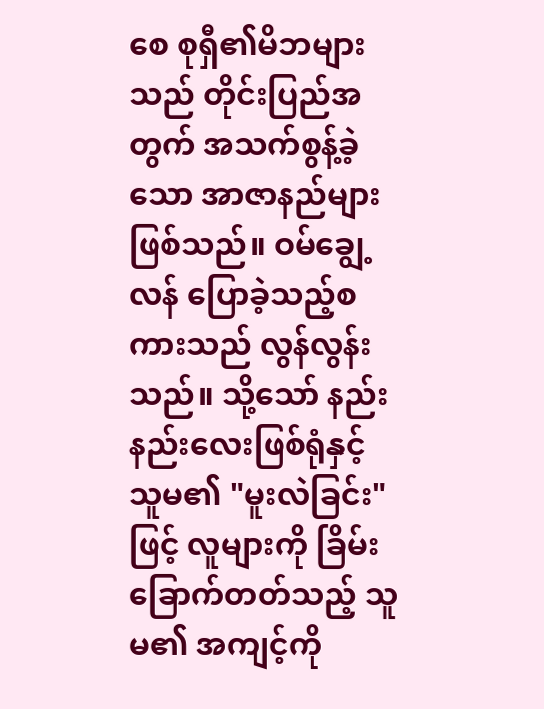စေ စုရှီ၏မိဘများသည် တိုင်းပြည်အတွက် အသက်စွန့်ခဲ့သော အာဇာနည်များဖြစ်သည်။ ဝမ်ချွေ့လန် ပြောခဲ့သည့်စကားသည် လွန်လွန်းသည်။ သို့သော် နည်းနည်းလေးဖြစ်ရုံနှင့် သူမ၏ "မူးလဲခြင်း" ဖြင့် လူများကို ခြိမ်းခြောက်တတ်သည့် သူမ၏ အကျင့်ကို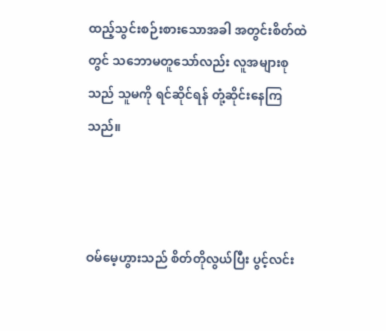ထည့်သွင်းစဉ်းစားသောအခါ အတွင်းစိတ်ထဲတွင် သဘောမတူသော်လည်း လူအများစုသည် သူမကို ရင်ဆိုင်ရန် တုံ့ဆိုင်းနေကြသည်။



ဝမ်မေ့ဟွားသည် စိတ်တိုလွယ်ပြီး ပွင့်လင်း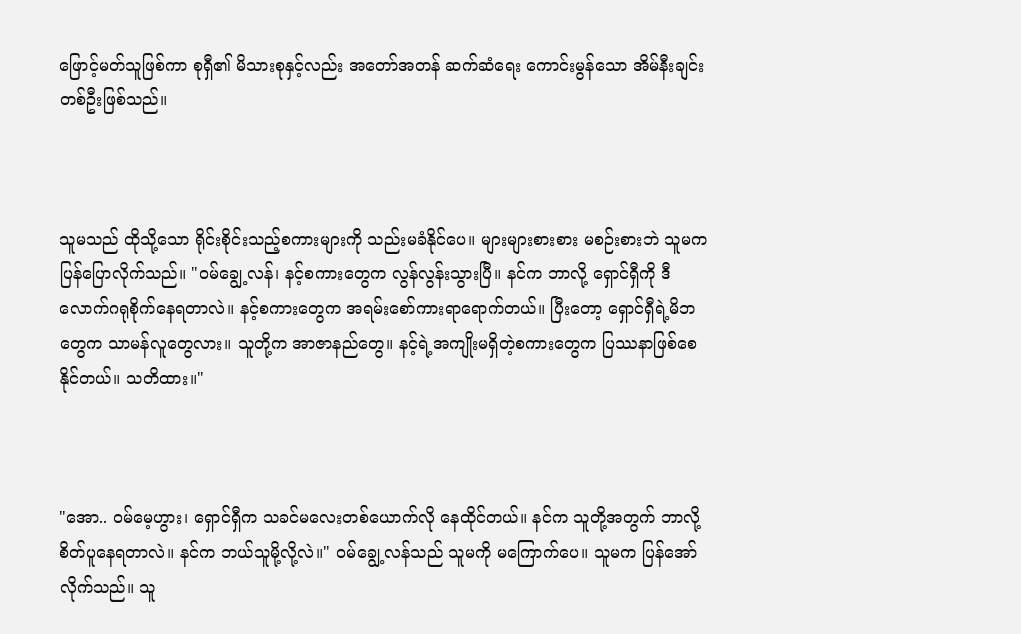ဖြောင့်မတ်သူဖြစ်ကာ စုရှီ၏ မိသားစုနှင့်လည်း အတော်အတန် ဆက်ဆံရေး ကောင်းမွန်သော အိမ်နီးချင်းတစ်ဦးဖြစ်သည်။



သူမသည် ထိုသို့သော ရိုင်းစိုင်းသည့်စကားများကို သည်းမခံနိုင်ပေ။ များများစားစား မစဉ်းစားဘဲ သူမက ပြန်ပြောလိုက်သည်။ "ဝမ်ချွေ့လန်၊ နင့်စကားတွေက လွန်လွန်းသွားပြီ။ နင်က ဘာလို့ ရှောင်ရှီကို ဒီလောက်ဂရုစိုက်နေရတာလဲ။ နင့်စကားတွေက အရမ်းစော်ကားရာရောက်တယ်။ ပြီးတော့ ရှောင်ရှီရဲ့မိဘတွေက သာမန်လူတွေလား။ သူတို့က အာဇာနည်တွေ။ နင့်ရဲ့အကျိုးမရှိတဲ့စကားတွေက ပြဿနာဖြစ်စေနိုင်တယ်။ သတိထား။"



"အော.. ဝမ်မေ့ဟွား၊ ရှောင်ရှီက သခင်မလေးတစ်ယောက်လို နေထိုင်တယ်။ နင်က သူတို့အတွက် ဘာလို့စိတ်ပူနေရတာလဲ။ နင်က ဘယ်သူမို့လို့လဲ။" ဝမ်ချွေ့လန်သည် သူမကို မကြောက်ပေ။ သူမက ပြန်အော်လိုက်သည်။ သူ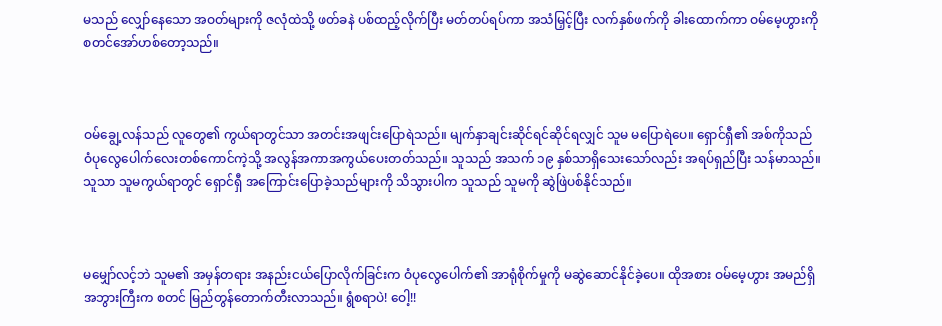မသည် လျှော်နေသော အဝတ်များကို ဇလုံထဲသို့ ဖတ်ခနဲ ပစ်ထည့်လိုက်ပြီး မတ်တပ်ရပ်ကာ အသံမြှင့်ပြီး လက်နှစ်ဖက်ကို ခါးထောက်ကာ ဝမ်မေ့ဟွားကို စတင်အော်ဟစ်တော့သည်။



ဝမ်ချွေ့လန်သည် လူတွေ၏ ကွယ်ရာတွင်သာ အတင်းအဖျင်းပြောရဲသည်။ မျက်နှာချင်းဆိုင်ရင်ဆိုင်ရလျှင် သူမ မပြောရဲပေ။ ရှောင်ရှီ၏ အစ်ကိုသည် ဝံပုလွေပေါက်လေးတစ်ကောင်ကဲ့သို့ အလွန်အကာအကွယ်ပေးတတ်သည်။ သူသည် အသက် ၁၉ နှစ်သာရှိသေးသော်လည်း အရပ်ရှည်ပြီး သန်မာသည်။ သူသာ သူမကွယ်ရာတွင် ရှောင်ရှီ အကြောင်းပြောခဲ့သည်များကို သိသွားပါက သူသည် သူမကို ဆွဲဖြဲပစ်နိုင်သည်။



မမျှော်လင့်ဘဲ သူမ၏ အမှန်တရား အနည်းငယ်ပြောလိုက်ခြင်းက ဝံပုလွေပေါက်၏ အာရုံစိုက်မှုကို မဆွဲဆောင်နိုင်ခဲ့ပေ။ ထိုအစား ဝမ်မေ့ဟွား အမည်ရှိ အဘွားကြီးက စတင် မြည်တွန်တောက်တီးလာသည်။ ရွံစရာပဲ! ဝေါ့!!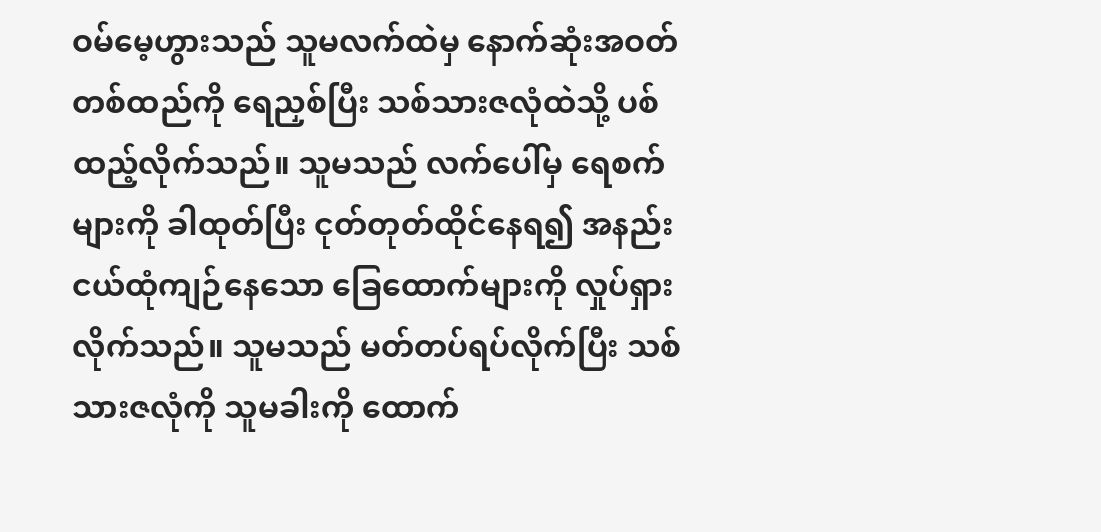ဝမ်မေ့ဟွားသည် သူမလက်ထဲမှ နောက်ဆုံးအဝတ်တစ်ထည်ကို ရေညှစ်ပြီး သစ်သားဇလုံထဲသို့ ပစ်ထည့်လိုက်သည်။ သူမသည် လက်ပေါ်မှ ရေစက်များကို ခါထုတ်ပြီး ငုတ်တုတ်ထိုင်နေရ၍ အနည်းငယ်ထုံကျဉ်နေသော ခြေထောက်များကို လှုပ်ရှားလိုက်သည်။ သူမသည် မတ်တပ်ရပ်လိုက်ပြီး သစ်သားဇလုံကို သူမခါးကို ထောက်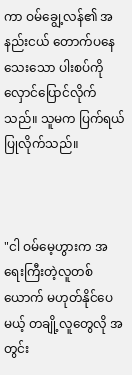ကာ ဝမ်ချွေ့လန်၏ အနည်းငယ် တောက်ပနေသေးသော ပါးစပ်ကို လှောင်ပြောင်လိုက်သည်။ သူမက ပြက်ရယ်ပြုလိုက်သည်။



"ငါ ဝမ်မေ့ဟွားက အရေးကြီးတဲ့လူတစ်ယောက် မဟုတ်နိုင်ပေမယ့် တချို့လူတွေလို အတွင်း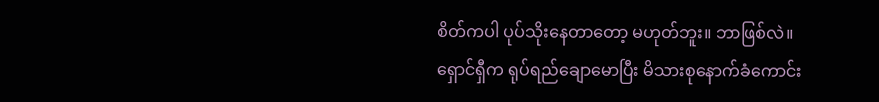စိတ်ကပါ ပုပ်သိုးနေတာတော့ မဟုတ်ဘူး။ ဘာဖြစ်လဲ။ ရှောင်ရှီက ရုပ်ရည်ချောမောပြီး မိသားစုနောက်ခံကောင်း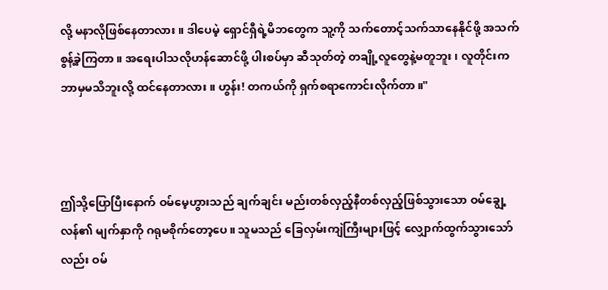လို့ မနာလိုဖြစ်နေတာလား။ ဒါပေမဲ့ ရှောင်ရှီရဲ့မိဘတွေက သူ့ကို သက်တောင့်သက်သာနေနိုင်ဖို့ အသက်စွန့်ခဲ့ကြတာ။ အရေးပါသလိုဟန်ဆောင်ဖို့ ပါးစပ်မှာ ဆီသုတ်တဲ့ တချို့လူတွေနဲ့မတူဘူး၊ လူတိုင်းက ဘာမှမသိဘူးလို့ ထင်နေတာလား။ ဟွန်း! တကယ်ကို ရှက်စရာကောင်းလိုက်တာ။"



ဤသို့ပြောပြီးနောက် ဝမ်မေ့ဟွားသည် ချက်ချင်း မည်းတစ်လှည့်နီတစ်လှည့်ဖြစ်သွားသော ဝမ်ချွေ့လန်၏ မျက်နှာကို ဂရုမစိုက်တော့ပေ။ သူမသည် ခြေလှမ်းကျဲကြီးများဖြင့် လျှောက်ထွက်သွားသော်လည်း ဝမ်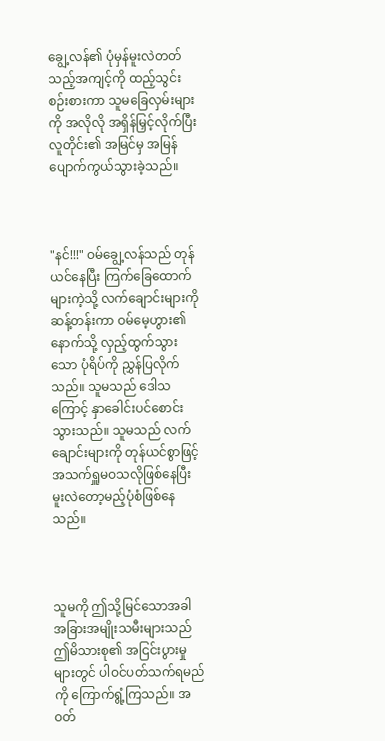ချွေ့လန်၏ ပုံမှန်မူးလဲတတ်သည့်အကျင့်ကို ထည့်သွင်းစဉ်းစားကာ သူမခြေလှမ်းများကို အလိုလို အရှိန်မြှင့်လိုက်ပြီး လူတိုင်း၏ အမြင်မှ အမြန်ပျောက်ကွယ်သွားခဲ့သည်။



"နင်!!!" ဝမ်ချွေ့လန်သည် တုန်ယင်နေပြီး ကြက်ခြေထောက်များကဲ့သို့ လက်ချောင်းများကို ဆန့်တန်းကာ ဝမ်မေ့ဟွား၏ နောက်သို့ လှည့်ထွက်သွားသော ပုံရိပ်ကို ညွှန်ပြလိုက်သည်။ သူမသည် ဒေါသကြောင့် နှာခေါင်းပင်စောင်းသွားသည်။ သူမသည် လက်ချောင်းများကို တုန်ယင်စွာဖြင့် အသက်ရှူမဝသလိုဖြစ်နေပြီး မူးလဲတော့မည့်ပုံစံဖြစ်နေသည်။



သူမကို ဤသို့မြင်သောအခါ အခြားအမျိုးသမီးများသည် ဤမိသားစု၏ အငြင်းပွားမှုများတွင် ပါဝင်ပတ်သက်ရမည်ကို ကြောက်ရွံ့ကြသည်။ အဝတ်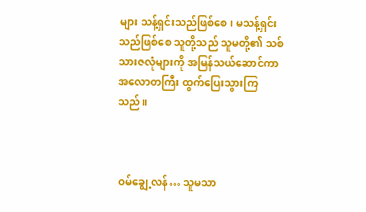များ သန့်ရှင်းသည်ဖြစ်စေ၊ မသန့်ရှင်းသည်ဖြစ်စေ သူတို့သည် သူမတို့၏ သစ်သားဇလုံများကို အမြန်သယ်ဆောင်ကာ အလောတကြီး ထွက်ပြေးသွားကြသည်။



ဝမ်ချွေ့လန်… သူမသာ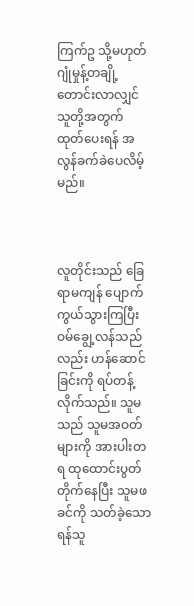ကြက်ဥ သို့မဟုတ် ဂျုံမှုန့်တချို့ တောင်းလာလျှင် သူတို့အတွက် ထုတ်ပေးရန် အလွန်ခက်ခဲပေလိမ့်မည်။



လူတိုင်းသည် ခြေရာမကျန် ပျောက်ကွယ်သွားကြပြီး ဝမ်ချွေ့လန်သည်လည်း ဟန်ဆောင်ခြင်းကို ရပ်တန့်လိုက်သည်။ သူမသည် သူမအဝတ်များကို အားပါးတရ ထုထောင်းပွတ်တိုက်နေပြီး သူမဖခင်ကို သတ်ခဲ့သော ရန်သူ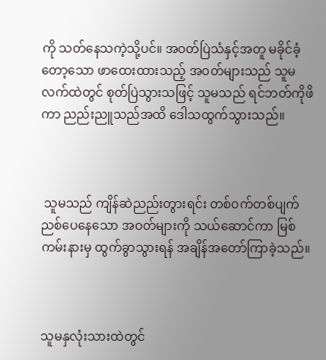ကို သတ်နေသကဲ့သို့ပင်။ အဝတ်ပြဲသံနှင့်အတူ မခိုင်ခံ့တော့သော ဖာထေးထားသည့် အဝတ်များသည် သူမလက်ထဲတွင် စုတ်ပြဲသွားသဖြင့် သူမသည် ရင်ဘတ်ကိုဖိကာ ညည်းညူသည်အထိ ဒေါသထွက်သွားသည်။



 သူမသည် ကျိန်ဆဲညည်းတွားရင်း တစ်ဝက်တစ်ပျက်ညစ်ပေနေသော အဝတ်များကို သယ်ဆောင်ကာ မြစ်ကမ်းနားမှ ထွက်ခွာသွားရန် အချိန်အတော်ကြာခဲ့သည်။



သူမနှလုံးသားထဲတွင်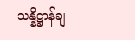သန္နိဋ္ဌာန်ချ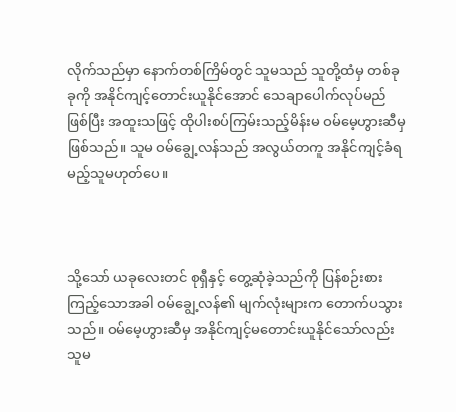လိုက်သည်မှာ နောက်တစ်ကြိမ်တွင် သူမသည် သူတို့ထံမှ တစ်ခုခုကို အနိုင်ကျင့်တောင်းယူနိုင်အောင် သေချာပေါက်လုပ်မည်ဖြစ်ပြီး အထူးသဖြင့် ထိုပါးစပ်ကြမ်းသည့်မိန်းမ ဝမ်မေ့ဟွားဆီမှဖြစ်သည်။ သူမ ဝမ်ချွေ့လန်သည် အလွယ်တကူ အနိုင်ကျင့်ခံရမည့်သူမဟုတ်ပေ။



သို့သော် ယခုလေးတင် စုရှီနှင့် တွေ့ဆုံခဲ့သည်ကို ပြန်စဉ်းစားကြည့်သောအခါ ဝမ်ချွေ့လန်၏ မျက်လုံးများက တောက်ပသွားသည်။ ဝမ်မေ့ဟွားဆီမှ အနိုင်ကျင့်မတောင်းယူနိုင်သော်လည်း သူမ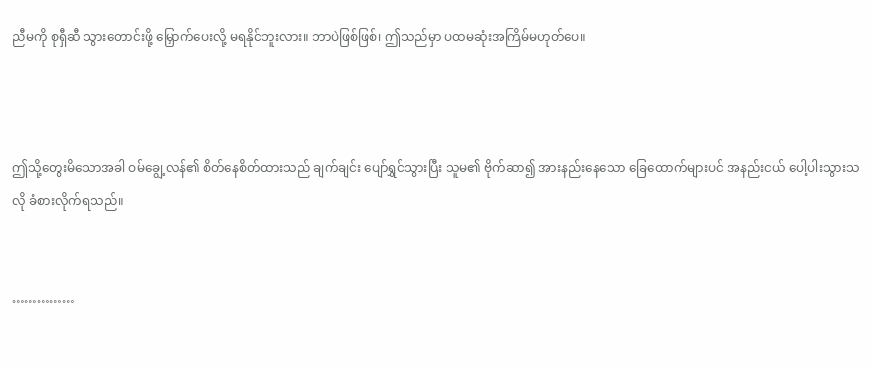ညီမကို စုရှီဆီ သွားတောင်းဖို့ မြှောက်ပေးလို့ မရနိုင်ဘူးလား။ ဘာပဲဖြစ်ဖြစ်၊ ဤသည်မှာ ပထမဆုံးအကြိမ်မဟုတ်ပေ။



ဤသို့တွေးမိသောအခါ ဝမ်ချွေ့လန်၏ စိတ်နေစိတ်ထားသည် ချက်ချင်း ပျော်ရွှင်သွားပြီး သူမ၏ ဗိုက်ဆာ၍ အားနည်းနေသော ခြေထောက်များပင် အနည်းငယ် ပေါ့ပါးသွားသလို ခံစားလိုက်ရသည်။


……………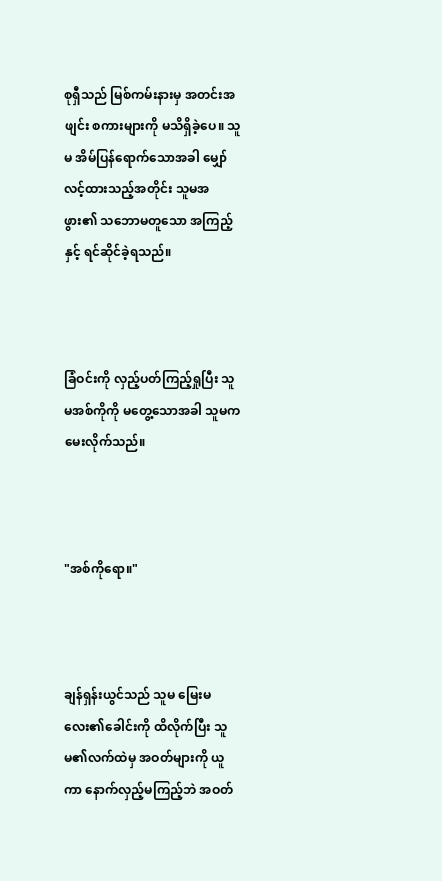စုရှီသည် မြစ်ကမ်းနားမှ အတင်းအဖျင်း စကားများကို မသိရှိခဲ့ပေ။ သူမ အိမ်ပြန်ရောက်သောအခါ မျှော်လင့်ထားသည့်အတိုင်း သူမအဖွား၏ သဘောမတူသော အကြည့်နှင့် ရင်ဆိုင်ခဲ့ရသည်။



ခြံဝင်းကို လှည့်ပတ်ကြည့်ရှုပြီး သူမအစ်ကိုကို မတွေ့သောအခါ သူမက မေးလိုက်သည်။



"အစ်ကိုရော။"



ချန်ရှန်းယွင်သည် သူမ မြေးမလေး၏ခေါင်းကို ထိလိုက်ပြီး သူမ၏လက်ထဲမှ အဝတ်များကို ယူကာ နောက်လှည့်မကြည့်ဘဲ အဝတ်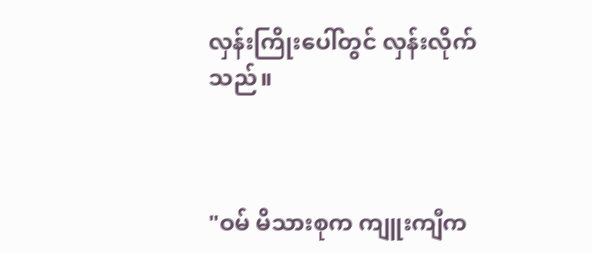လှန်းကြိုးပေါ်တွင် လှန်းလိုက်သည်။



"ဝမ် မိသားစုက ကျူးကျီက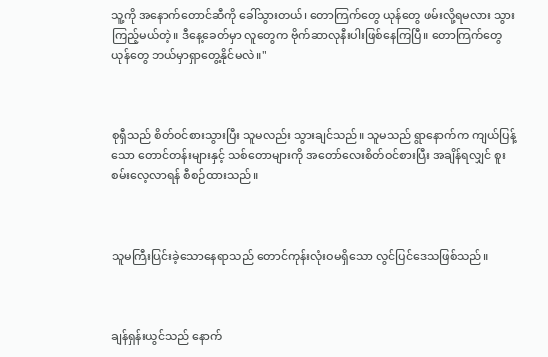သူ့ကို အနောက်တောင်ဆီကို ခေါ်သွားတယ်၊ တောကြက်တွေ ယုန်တွေ ဖမ်းလို့ရမလား သွားကြည့်မယ်တဲ့။ ဒီနေ့ခေတ်မှာ လူတွေက ဗိုက်ဆာလုနီးပါးဖြစ်နေကြပြီ။ တောကြက်တွေ ယုန်တွေ ဘယ်မှာရှာတွေ့နိုင်မလဲ။"



စုရှီသည် စိတ်ဝင်စားသွားပြီး သူမလည်း သွားချင်သည်။ သူမသည် ရွာနောက်က ကျယ်ပြန့်သော တောင်တန်းများနှင့် သစ်တောများကို အတော်လေးစိတ်ဝင်စားပြီး အချိန်ရလျှင် စူးစမ်းလေ့လာရန် စီစဉ်ထားသည်။



သူမကြီးပြင်းခဲ့သောနေရာသည် တောင်ကုန်းလုံးဝမရှိသော လွင်ပြင်ဒေသဖြစ်သည်။



ချန်ရှန်းယွင်သည် နောက်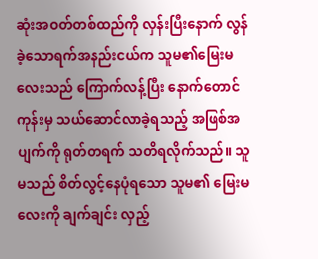ဆုံးအဝတ်တစ်ထည်ကို လှန်းပြီးနောက် လွန်ခဲ့သောရက်အနည်းငယ်က သူမ၏မြေးမလေးသည် ကြောက်လန့်ပြီး နောက်တောင်ကုန်းမှ သယ်ဆောင်လာခဲ့ရသည့် အဖြစ်အပျက်ကို ရုတ်တရက် သတိရလိုက်သည်။ သူမသည် စိတ်လွင့်နေပုံရသော သူမ၏ မြေးမလေးကို ချက်ချင်း လှည့်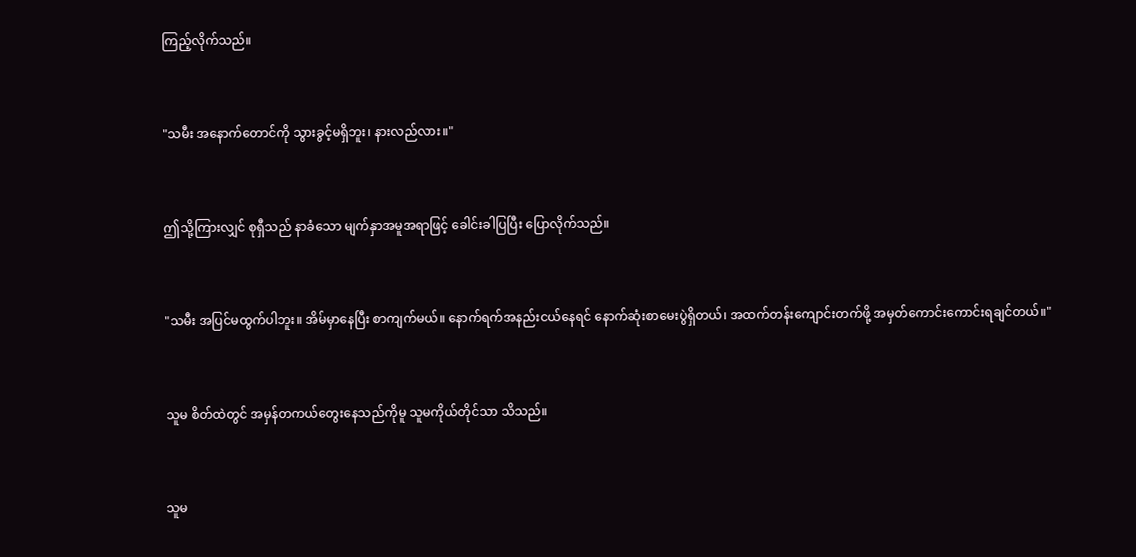ကြည့်လိုက်သည်။



"သမီး အနောက်တောင်ကို သွားခွင့်မရှိဘူး၊ နားလည်လား။"



ဤသို့ကြားလျှင် စုရှီသည် နာခံသော မျက်နှာအမူအရာဖြင့် ခေါင်းခါပြပြီး ပြောလိုက်သည်။



"သမီး အပြင်မထွက်ပါဘူး။ အိမ်မှာနေပြီး စာကျက်မယ်။ နောက်ရက်အနည်းငယ်နေရင် နောက်ဆုံးစာမေးပွဲရှိတယ်၊ အထက်တန်းကျောင်းတက်ဖို့ အမှတ်ကောင်းကောင်းရချင်တယ်။"



သူမ စိတ်ထဲတွင် အမှန်တကယ်တွေးနေသည်ကိုမူ သူမကိုယ်တိုင်သာ သိသည်။



သူမ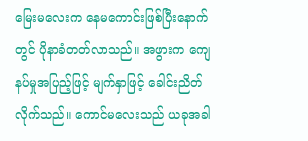မြေးမလေးက နေမကောင်းဖြစ်ပြီးနောက်တွင် ပိုနာခံတတ်လာသည်။ အဖွားက ကျေနပ်မှုအပြည့်ဖြင့် မျက်နှာဖြင့် ခေါင်းညိတ်လိုက်သည်။ ကောင်မလေးသည် ယခုအခါ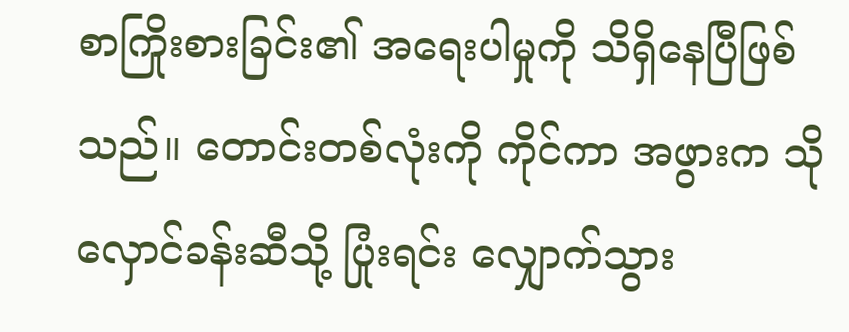စာကြိုးစားခြင်း၏ အရေးပါမှုကို သိရှိနေပြီဖြစ်သည်။ တောင်းတစ်လုံးကို ကိုင်ကာ အဖွားက သိုလှောင်ခန်းဆီသို့ ပြုံးရင်း လျှောက်သွား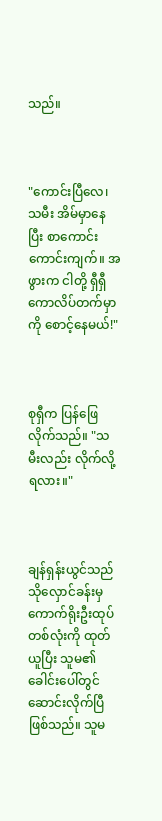သည်။



"ကောင်းပြီလေ၊ သမီး အိမ်မှာနေပြီး စာကောင်းကောင်းကျက်။ အဖွားက ငါတို့ ရှီရှီ ကောလိပ်တက်မှာကို စောင့်နေမယ်!"



စုရှီက ပြန်ဖြေလိုက်သည်။ "သမီးလည်း လိုက်လို့ရလား။"



ချန်ရှန်းယွင်သည် သိုလှောင်ခန်းမှ ကောက်ရိုးဦးထုပ်တစ်လုံးကို ထုတ်ယူပြီး သူမ၏ ခေါင်းပေါ်တွင် ဆောင်းလိုက်ပြီဖြစ်သည်။ သူမ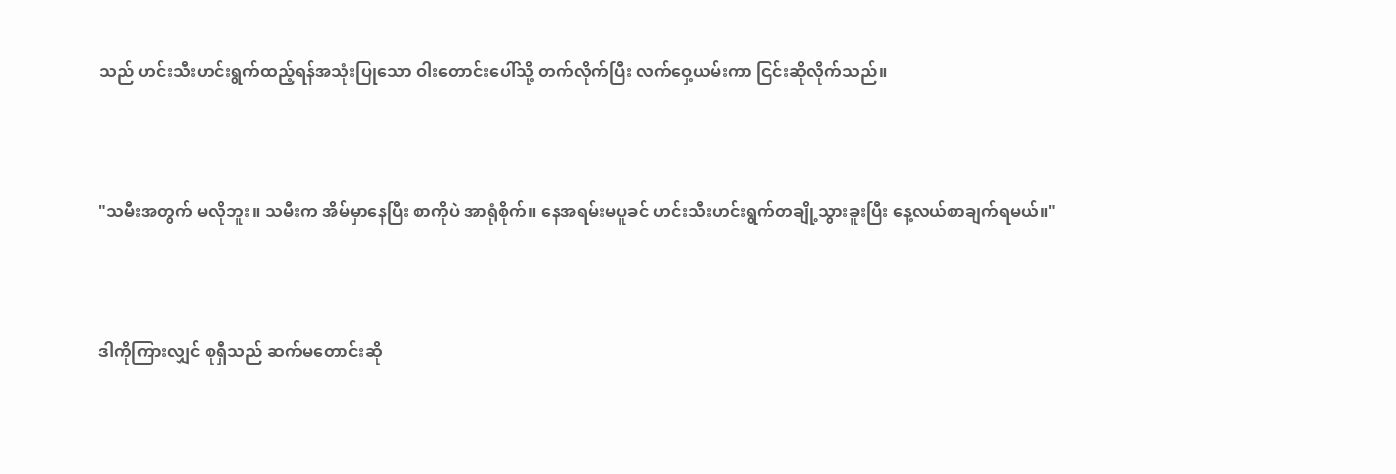သည် ဟင်းသီးဟင်းရွက်ထည့်ရန်အသုံးပြုသော ဝါးတောင်းပေါ်သို့ တက်လိုက်ပြီး လက်ဝှေ့ယမ်းကာ ငြင်းဆိုလိုက်သည်။



"သမီးအတွက် မလိုဘူး။ သမီးက အိမ်မှာနေပြီး စာကိုပဲ အာရုံစိုက်။ နေအရမ်းမပူခင် ဟင်းသီးဟင်းရွက်တချို့သွားခူးပြီး နေ့လယ်စာချက်ရမယ်။"



ဒါကိုကြားလျှင် စုရှီသည် ဆက်မတောင်းဆို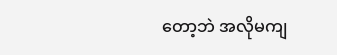တော့ဘဲ အလိုမကျ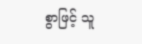စွာဖြင့် သူ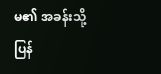မ၏ အခန်းသို့ ပြန်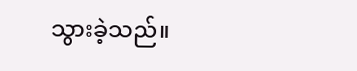သွားခဲ့သည်။